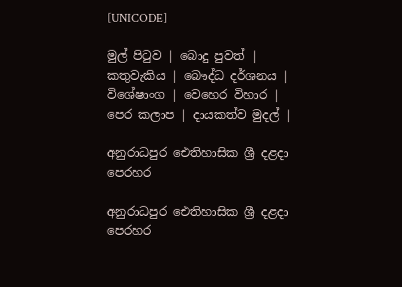[UNICODE]

මුල් පිටුව | බොදු පුවත් | කතුවැකිය | බෞද්ධ දර්ශනය | විශේෂාංග | වෙහෙර විහාර | පෙර කලාප | දායකත්ව මුදල් |

අනුරාධපුර ඓතිහාසික ශ්‍රී දළදා පෙරහර

අනුරාධපුර ඓතිහාසික ශ්‍රී දළදා පෙරහර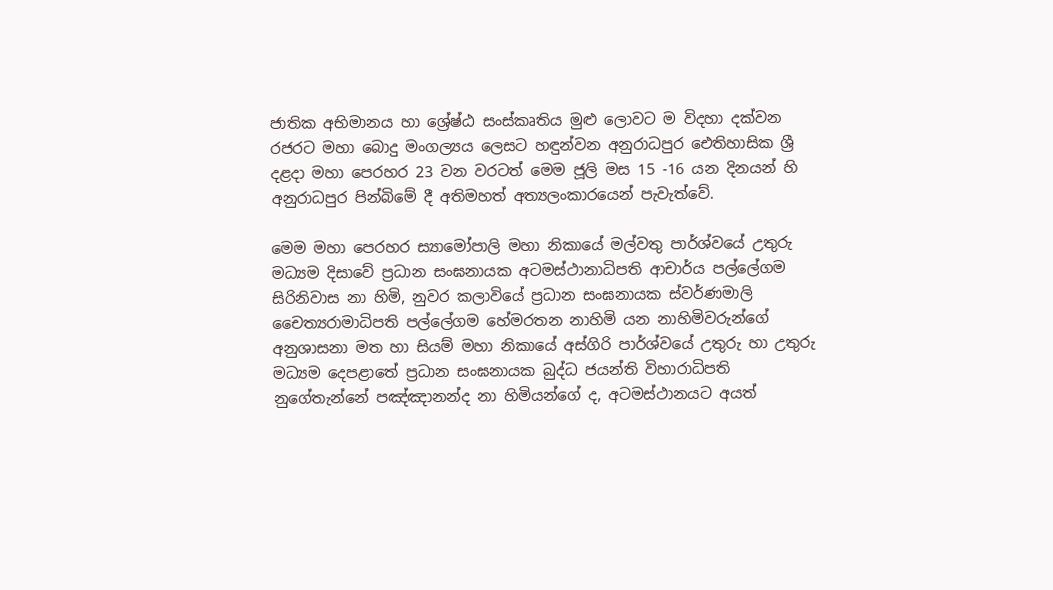ජාතික අභිමානය හා ශ්‍රේෂ්ඨ සංස්කෘතිය මුළු ලොවට ම විදහා දක්වන රජරට මහා බොදු මංගල්‍යය ලෙසට හඳුන්වන අනුරාධපුර ඓතිහාසික ශ්‍රී දළදා මහා පෙරහර 23 වන වරටත් මෙම ජූලි මස 15 -16 යන දිනයන් හි අනුරාධපුර පින්බිමේ දී අතිමහත් අත්‍යලංකාරයෙන් පැවැත්වේ.

මෙම මහා පෙරහර ස්‍යාමෝපාලි මහා නිකායේ මල්වතු පාර්ශ්වයේ උතුරු මධ්‍යම දිසාවේ ප්‍රධාන සංඝනායක අටමස්ථානාධිපති ආචාර්ය පල්ලේගම සිරිනිවාස නා හිමි, නුවර කලාවියේ ප්‍රධාන සංඝනායක ස්වර්ණමාලි චෛත්‍යරාමාධිපති පල්ලේගම හේමරතන නාහිමි යන නාහිමිවරුන්ගේ අනුශාසනා මත හා සියම් මහා නිකායේ අස්ගිරි පාර්ශ්වයේ උතුරු හා උතුරු මධ්‍යම දෙපළාතේ ප්‍රධාන සංඝනායක බුද්ධ ජයන්ති විහාරාධිපති නුගේතැන්නේ පඤ්ඤානන්ද නා හිමියන්ගේ ද, අටමස්ථානයට අයත්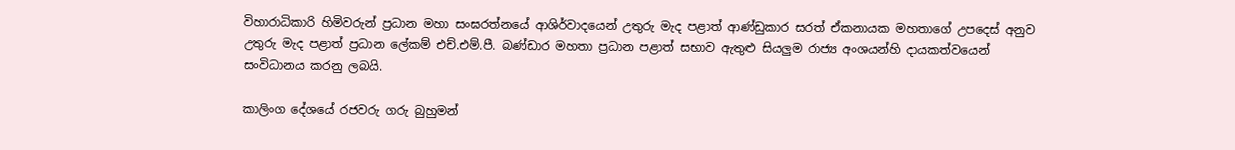විහාරාධිකාරි හිමිවරුන් ප්‍රධාන මහා සංඝරත්නයේ ආශිර්වාදයෙන් උතුරු මැද පළාත් ආණ්ඩුකාර සරත් ඒකනායක මහතාගේ උපදෙස් අනුව උතුරු මැද පළාත් ප්‍රධාන ලේකම් එච්.එම්.පී. බණ්ඩාර මහතා ප්‍රධාන පළාත් සභාව ඇතුළු සියලුම රාජ්‍ය අංශයන්හි දායකත්වයෙන් සංවිධානය කරනු ලබයි.

කාලිංග දේශයේ රජවරු ගරු බුහුමන්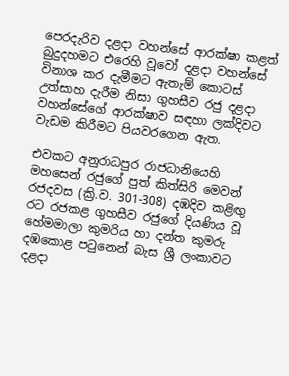පෙරදැරිව දළදා වහන්සේ ආරක්ෂා කළත් බුදුදහමට එරෙහි වූවෝ දළදා වහන්සේ විනාශ කර දැමීමට ඇතැම් කොටස් උත්සාහ දැරීම නිසා ගුහසීව රජු දළදා වහන්සේගේ ආරක්ෂාව සඳහා ලක්දිවට වැඩම කිරීමට පියවරගෙන ඇත.

එවකට අනුරාධපුර රාජධානියෙහි මහසෙන් රජුගේ පුත් කිත්සිරි මෙවන් රජදවස (ක්‍රි.ව. 301-308) දඹදිව කළිඟු රට රජකළ ගුහසීව රජුගේ දියණිය වූ හේමමාලා කුමරිය හා දන්ත කුමරු දඹකොළ පටුනෙන් බැස ශ්‍රී ලංකාවට දළදා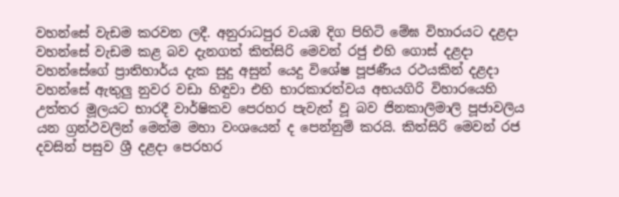වහන්සේ වැඩම කරවන ලදී. අනුරාධපුර වයඹ දිග පිහිටි මේඝ විහාරයට දළදා වහන්සේ වැඩම කළ බව දැනගත් කිත්සිරි මෙවන් රජු එහි ගොස් දළදා වහන්සේගේ ප්‍රාතිහාර්ය දැක සුදු අසුන් යෙදු විශේෂ පූජණීය රථයකින් දළදා වහන්සේ ඇතුලු නුවර වඩා හිඳුවා එහි භාරකාරත්වය අභයගිරි විහාරයෙහි උත්තර මූලයට භාරදී වාර්ෂිකව පෙරහර පැවැත් වූ බව ජිනකාලිමාලි පූජාවලිය යන ග්‍රන්ථවලින් මෙන්ම මහා වංශයෙන් ද පෙන්නුම් කරයි. කිත්සිරි මෙවන් රජ දවසින් පසුව ශ්‍රී දළදා පෙරහර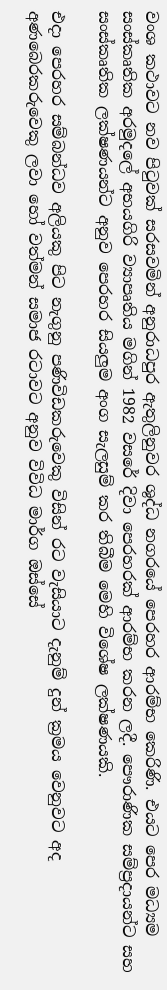වංශ කථාවට නව පිටුවක් සරසවමින් අනුරාධපුර ඇතුලිනුවර ශුද්ධ නගරයේ පෙරහර ආරම්භ කෙරිණි. එයට පෙර මධ්‍යම සංස්කෘතික අරමුදලේ අභයගිරි ව්‍යාපෘතිය මගින් 1982 වසරේ දිවා පෙරහරක් ආරම්භ කරන ලදී. පෞරාණික සම්ප්‍රදායන්ට සහ සංස්කෘතික ලක්ෂණයන්ට අනුව පෙරහර සියලුම අංග සැලසුම් කර තිබීම මෙහි විශේෂ ලක්ෂණයකි.

එදා පෙරහර සම්බන්ධව අලියකු පිට නැගුනු පණිවිඩකරුවෙකු විසින් රට වැසියාට දැනුම් දුන් ක්‍රමය වෙනුවට අද අණබෙරකරුවෙකු ලවා හෝ වත්මන් සමාජ රටාවට අනුව විවිධ මාර්ග ඔස්සේ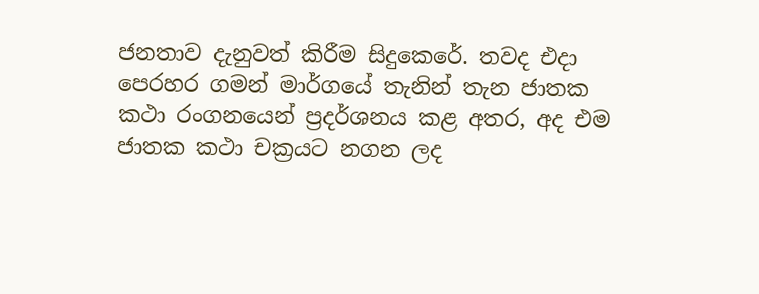ජනතාව දැනුවත් කිරීම සිදුකෙරේ. තවද එදා පෙරහර ගමන් මාර්ගයේ තැනින් තැන ජාතක කථා රංගනයෙන් ප්‍රදර්ශනය කළ අතර, අද එම ජාතක කථා චක්‍රයට නගන ලද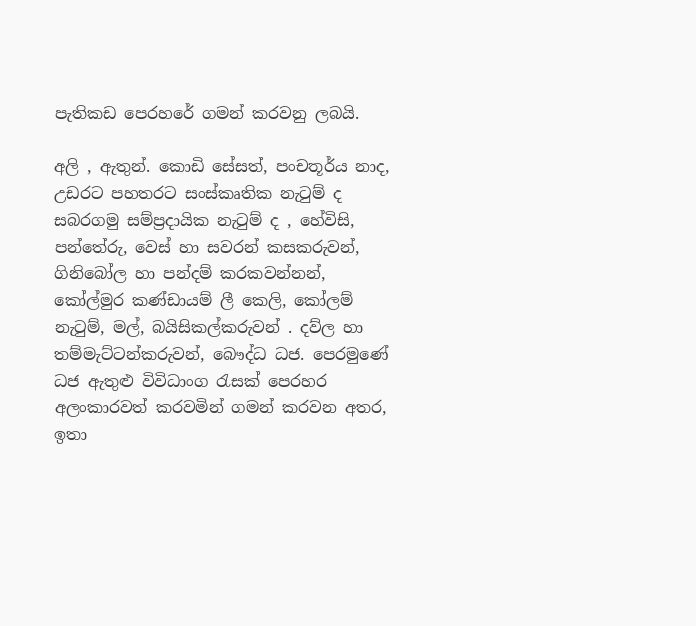පැතිකඩ පෙරහරේ ගමන් කරවනු ලබයි.

අලි , ඇතුන්. කොඩි සේසත්, පංචතූර්ය නාද, උඩරට පහතරට සංස්කෘතික නැටුම් ද සබරගමු සම්ප්‍රදායික නැටුම් ද , හේවිසි, පන්තේරු, වෙස් හා සවරන් කසකරුවන්, ගිනිබෝල හා පන්දම් කරකවන්නන්, කෝල්මුර කණ්ඩායම් ලී කෙලි, කෝලම් නැටුම්, මල්, බයිසිකල්කරුවන් . දව්ල හා තම්මැට්ටන්කරුවන්, බෞද්ධ ධජ. පෙරමුණේ ධජ ඇතුළු විවිධාංග රැසක් පෙරහර අලංකාරවත් කරවමින් ගමන් කරවන අතර, ඉතා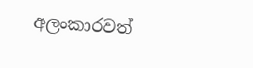අලංකාරවත්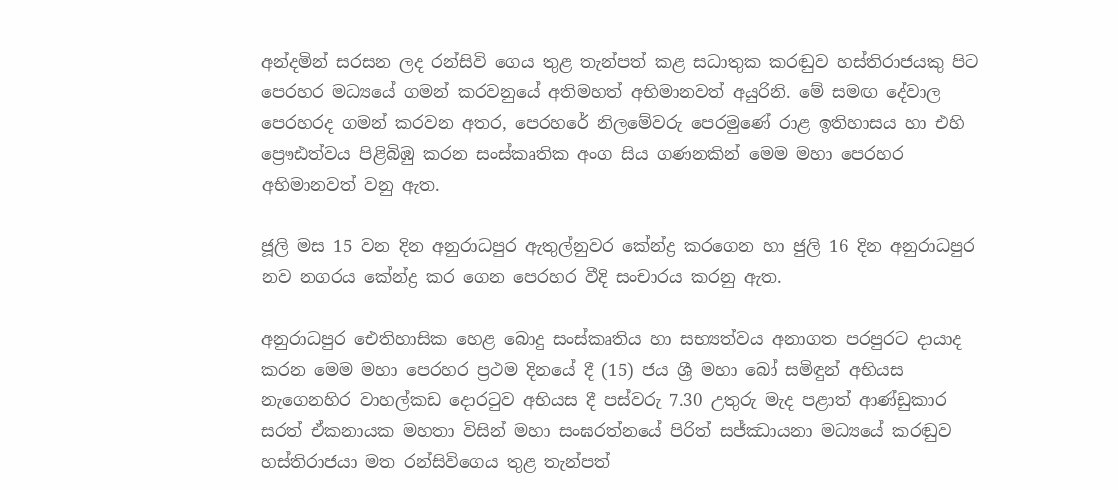අන්දමින් සරසන ලද රන්සිවි ගෙය තුළ තැන්පත් කළ සධාතුක කරඬුව හස්තිරාජයකු පිට පෙරහර මධ්‍යයේ ගමන් කරවනුයේ අතිමහත් අභිමානවත් අයුරිනි. මේ සමඟ දේවාල පෙරහරද ගමන් කරවන අතර, පෙරහරේ නිලමේවරු පෙරමුණේ රාළ ඉතිහාසය හා එහි ප්‍රෞඪත්වය පිළිබිඹු කරන සංස්කෘතික අංග සිය ගණනකින් මෙම මහා පෙරහර අභිමානවත් වනු ඇත.

ජූලි මස 15 වන දින අනුරාධපුර ඇතුල්නුවර කේන්ද්‍ර කරගෙන හා ජුලි 16 දින අනුරාධපුර නව නගරය කේන්ද්‍ර කර ගෙන පෙරහර වීදි සංචාරය කරනු ඇත.

අනුරාධපුර ඓතිහාසික හෙළ බොදු සංස්කෘතිය හා සභ්‍යත්වය අනාගත පරපුරට දායාද කරන මෙම මහා පෙරහර ප්‍රථම දිනයේ දී (15) ජය ශ්‍රී මහා බෝ සමිඳුන් අභියස නැගෙනහිර වාහල්කඩ දොරටුව අභියස දී පස්වරු 7.30 උතුරු මැද පළාත් ආණ්ඩුකාර සරත් ඒකනායක මහතා විසින් මහා සංඝරත්නයේ පිරිත් සජ්ඣායනා මධ්‍යයේ කරඬුව හස්තිරාජයා මත රන්සිවිගෙය තුළ තැන්පත්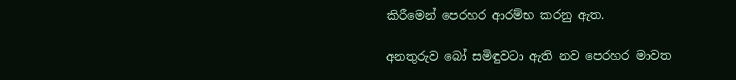කිරීමෙන් පෙරහර ආරම්භ කරනු ඇත.

අනතුරුව බෝ සමිඳුවටා ඇති නව පෙරහර මාවත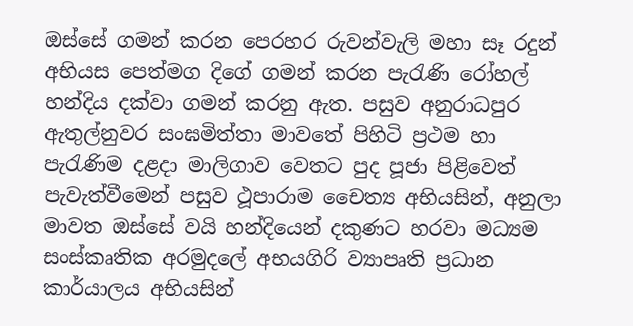ඔස්සේ ගමන් කරන පෙරහර රුවන්වැලි මහා සෑ රදුන් අභියස පෙත්මග දිගේ ගමන් කරන පැරැණි රෝහල් හන්දිය දක්වා ගමන් කරනු ඇත. පසුව අනුරාධපුර ඇතුල්නුවර සංඝමිත්තා මාවතේ පිහිටි ප්‍රථම හා පැරැණිම දළදා මාලිගාව වෙතට පුද පූජා පිළිවෙත් පැවැත්වීමෙන් පසුව ථූපාරාම චෛත්‍ය අභියසින්, අනුලා මාවත ඔස්සේ වයි හන්දියෙන් දකුණට හරවා මධ්‍යම සංස්කෘතික අරමුදලේ අභයගිරි ව්‍යාපෘති ප්‍රධාන කාර්යාලය අභියසින්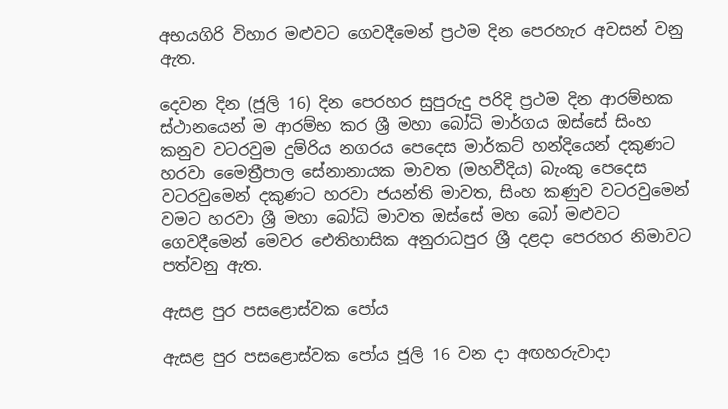අභයගිරි විහාර මළුවට ගෙවදීමෙන් ප්‍රථම දින පෙරහැර අවසන් වනු ඇත.

දෙවන දින (ජූලි 16) දින පෙරහර සුපුරුදු පරිදි ප්‍රථම දින ආරම්භක ස්ථානයෙන් ම ආරම්භ කර ශ්‍රී මහා බෝධි මාර්ගය ඔස්සේ සිංහ කනුව වටරවුම දුම්රිය නගරය පෙදෙස මාර්කට් හන්දියෙන් දකුණට හරවා මෛත්‍රීපාල සේනානායක මාවත (මහවීදිය) බැංකු පෙදෙස වටරවුමෙන් දකුණට හරවා ජයන්ති මාවත, සිංහ කණුව වටරවුමෙන් වමට හරවා ශ්‍රී මහා බෝධි මාවත ඔස්සේ මහ බෝ මළුවට ගෙවදීමෙන් මෙවර ඓතිහාසික අනුරාධපුර ශ්‍රී දළදා පෙරහර නිමාවට පත්වනු ඇත.

ඇසළ පුර පසළොස්වක පෝය

ඇසළ පුර පසළොස්වක පෝය ජූලි 16 වන දා අඟහරුවාදා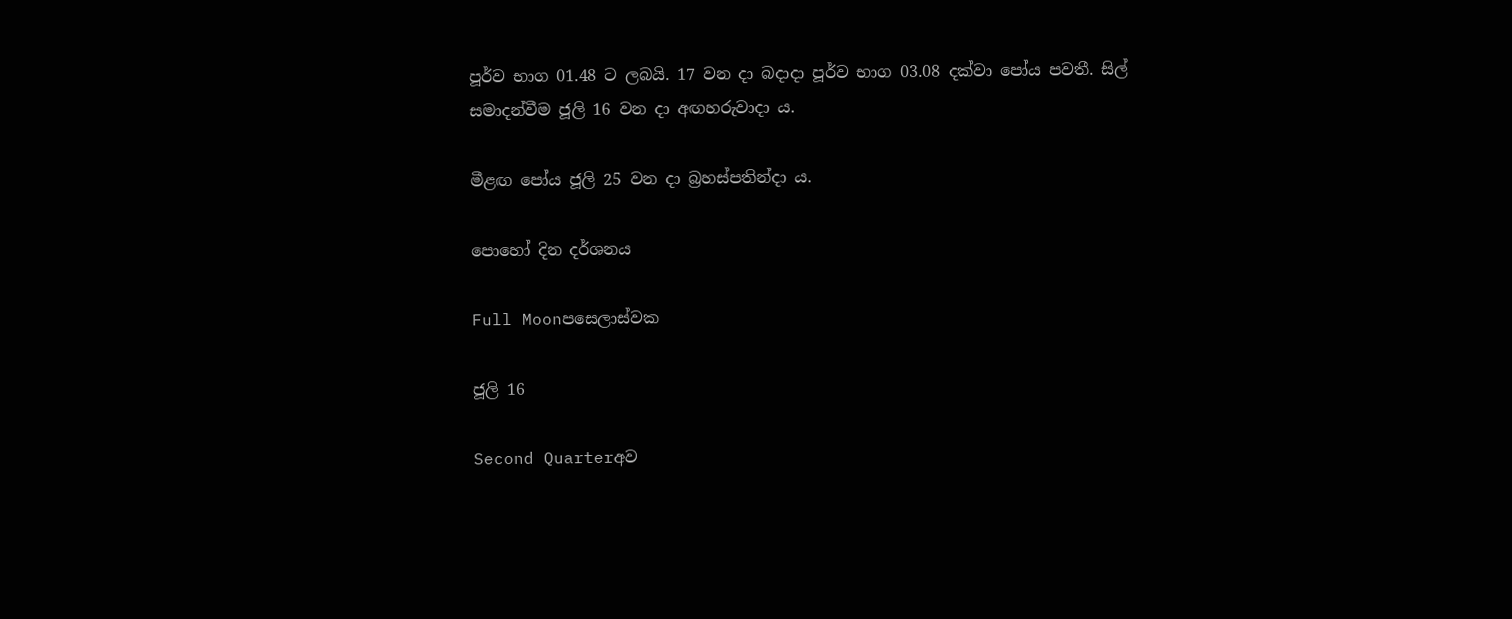පූර්ව භාග 01.48 ට ලබයි. 17 වන දා බදාදා පූර්ව භාග 03.08 දක්වා පෝය පවතී. සිල් සමාදන්වීම ජූලි 16 වන දා අඟහරුවාදා ය.

මීළඟ පෝය ජූලි 25 වන දා බ්‍රහස්පතින්දා ය.

පොහෝ දින දර්ශනය

Full Moonපසෙලාස්වක

ජූලි 16

Second Quarterඅව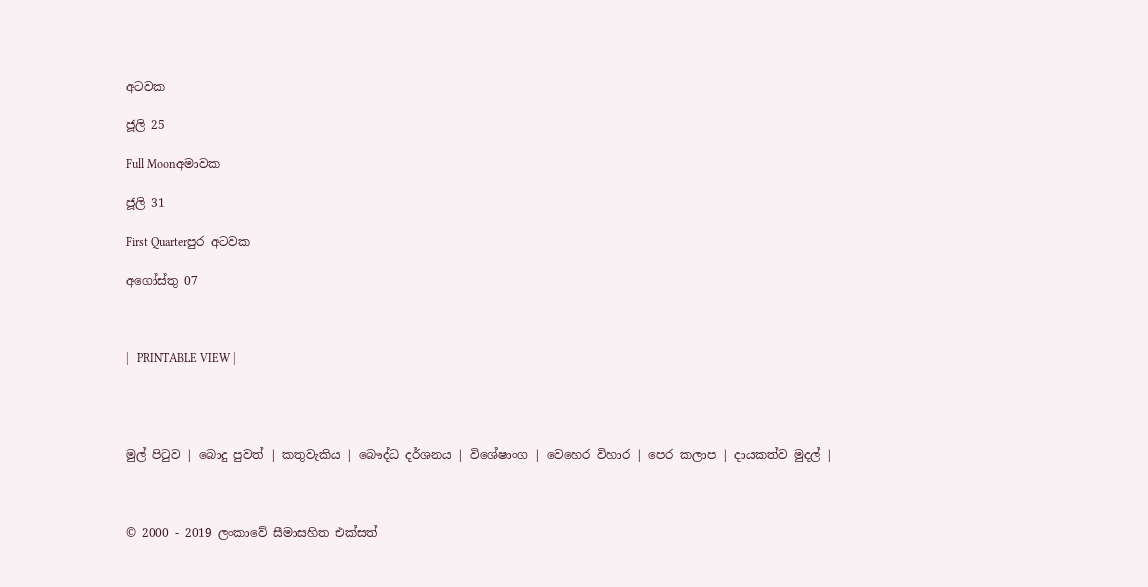අටවක

ජූලි 25

Full Moonඅමාවක

ජූලි 31

First Quarterපුර අටවක

අගෝස්තු 07



|   PRINTABLE VIEW |




මුල් පිටුව | බොදු පුවත් | කතුවැකිය | බෞද්ධ දර්ශනය | විශේෂාංග | වෙහෙර විහාර | පෙර කලාප | දායකත්ව මුදල් |



© 2000 - 2019 ලංකාවේ සීමාසහිත එක්සත්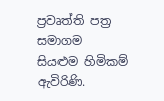ප්‍රවෘත්ති පත්‍ර සමාගම
සියළුම හිමිකම් ඇවිරිණි.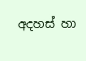අදහස් හා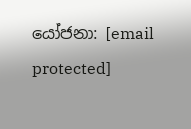යෝජනා: [email protected]